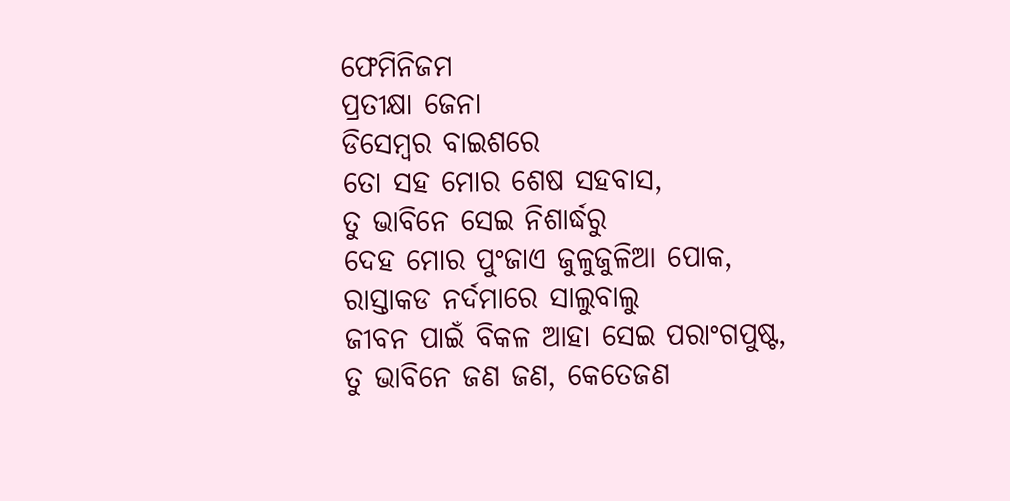ଫେମିନିଜମ
ପ୍ରତୀକ୍ଷା ଜେନା
ଡିସେମ୍ବର ବାଇଶରେ
ତୋ ସହ ମୋର ଶେଷ ସହବାସ,
ତୁ ଭାବିନେ ସେଇ ନିଶାର୍ଦ୍ଧରୁ
ଦେହ ମୋର ପୁଂଜାଏ ଜୁଳୁଜୁଳିଆ ପୋକ,
ରାସ୍ତାକଡ ନର୍ଦମାରେ ସାଲୁବାଲୁ
ଜୀବନ ପାଇଁ ବିକଳ ଆହା ସେଇ ପରାଂଗପୁଷ୍ଟ,
ତୁ ଭାବିନେ ଜଣ ଜଣ, କେତେଜଣ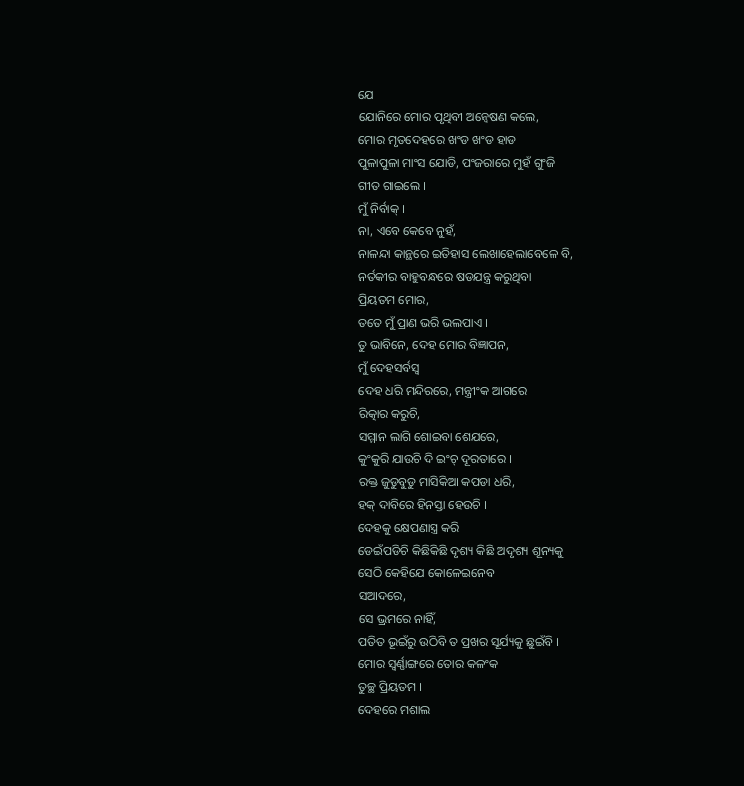ଯେ
ଯୋନିରେ ମୋର ପୃଥିବୀ ଅନ୍ୱେଷଣ କଲେ,
ମୋର ମୃତଦେହରେ ଖଂଡ ଖଂଡ ହାଡ
ପୁଳାପୁଳା ମାଂସ ଯୋଡି, ପଂଜରାରେ ମୁହଁ ଗୁଂଜି
ଗୀତ ଗାଇଲେ ।
ମୁଁ ନିର୍ବାକ୍ ।
ନା, ଏବେ କେବେ ନୁହଁ,
ନାଳନ୍ଦା କାନ୍ଥରେ ଇତିହାସ ଲେଖାହେଲାବେଳେ ବି,
ନର୍ତକୀର ବାହୁବନ୍ଧରେ ଷଡଯନ୍ତ୍ର କରୁଥିବା
ପ୍ରିୟତମ ମୋର,
ତତେ ମୁଁ ପ୍ରାଣ ଭରି ଭଲପାଏ ।
ତୁ ଭାବିନେ, ଦେହ ମୋର ବିଜ୍ଞାପନ,
ମୁଁ ଦେହସର୍ବସ୍ୱ
ଦେହ ଧରି ମନ୍ଦିରରେ, ମନ୍ତ୍ରୀଂକ ଆଗରେ
ରିତ୍କାର କରୁଚି,
ସମ୍ମାନ ଲାଗି ଶୋଇବା ଶେଯରେ,
କୁଂକୁରି ଯାଉଚି ଦି ଇଂଚ୍ ଦୂରତାରେ ।
ରକ୍ତ ଜୁଡୁବୁଡୁ ମାସିକିଆ କପଡା ଧରି,
ହକ୍ ଦାବିରେ ହିନସ୍ତା ହେଉଚି ।
ଦେହକୁ କ୍ଷେପଣାସ୍ତ୍ର କରି
ଡେଇଁପଡିଚି କିଛିକିଛି ଦୃଶ୍ୟ କିଛି ଅଦୃଶ୍ୟ ଶୂନ୍ୟକୁ
ସେଠି କେହିଯେ କୋଳେଇନେବ
ସଆଦରେ,
ସେ ଭ୍ରମରେ ନାହିଁ,
ପତିତ ଭୂଇଁରୁ ଉଠିବି ତ ପ୍ରଖର ସୂର୍ଯ୍ୟକୁ ଛୁଇଁବି ।
ମୋର ସ୍ୱର୍ଣ୍ଣାଙ୍ଗରେ ତୋର କଳଂକ
ତୁଚ୍ଛ ପ୍ରିୟତମ ।
ଦେହରେ ମଶାଲ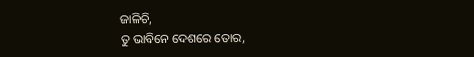ଜାଳିଚି,
ତୁ ଭାବିନେ ଦେଶରେ ତୋର,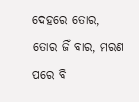ଦେହରେ ତୋର,
ତୋର ଜିଁ ବାର, ମରଣ ପରେ ବି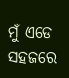ମୁଁ ଏଡେ ସହଜରେ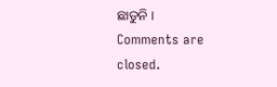ଛାଡୁନି ।
Comments are closed.